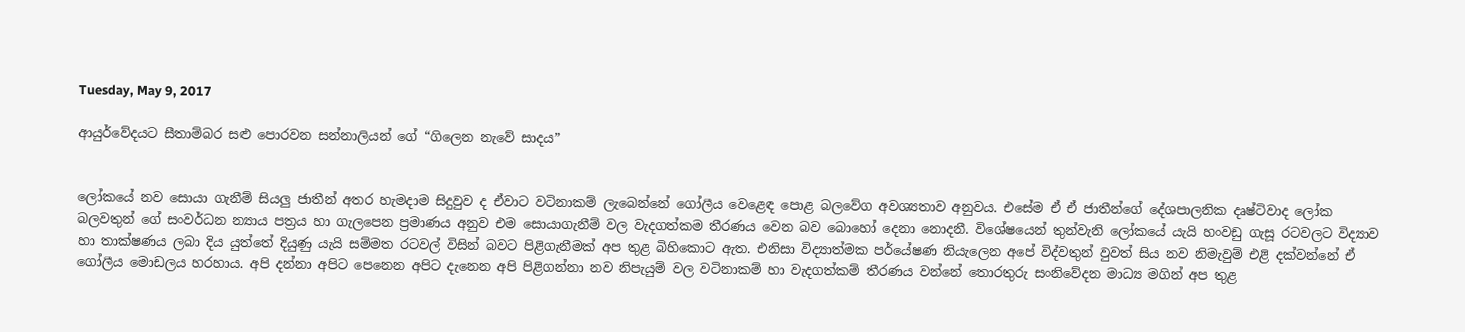Tuesday, May 9, 2017

ආයුර්වේදයට සීතාම්බර සළු පොරවන සන්නාලියන් ගේ “ගිලෙන නැවේ සාදය”


ලෝකයේ නව සොයා ගැනීම් සියලු ජාතීන් අතර හැමදාම සිදුවුව ද ඒවාට වටිනාකම් ලැබෙන්නේ ගෝලීය වෙළෙඳ පොළ බලවේග අවශ්‍යතාව අනුවය. එසේම ඒ ඒ ජාතීන්ගේ දේශපාලනික දෘෂ්ටිවාද ලෝක බලවතුන් ගේ සංවර්ධන න්‍යාය පත්‍රය හා ගැලපෙන ප්‍රමාණය අනුව එම සොයාගැනීම් වල වැදගත්කම තීරණය වෙන බව බොහෝ දෙනා නොදනී. විශේෂයෙන් තුන්වැනි ලෝකයේ යැයි හංවඩු ගැසූ රටවලට විද්‍යාව හා තාක්ෂණය ලබා දිය යුත්තේ දියුණු යැයි සම්මත රටවල් විසින් බවට පිළිගැනීමක් අප තුළ බිහිකොට ඇත. එනිසා විද්‍යාත්මක පර්යේෂණ නියැලෙන අපේ විද්වතුන් වුවත් සිය නව නිමැවුම් එළි දක්වන්නේ ඒ ගෝලීය මොඩලය හරහාය. අපි දන්නා අපිට පෙනෙන අපිට දැනෙන අපි පිළිගන්නා නව නිපැයුම් වල වටිනාකම් හා වැදගත්කම් තීරණය වන්නේ තොරතුරු සංනිවේදන මාධ්‍ය මගින් අප තුළ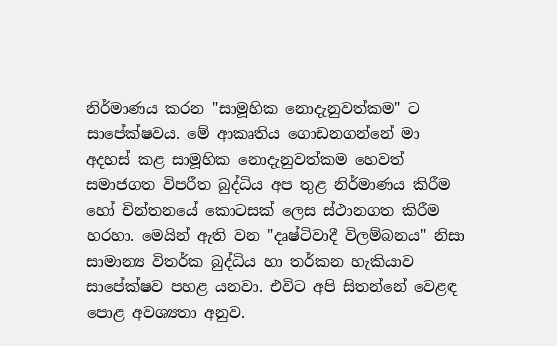නිර්මාණය කරන "සාමූහික නොදැනුවත්කම" ට සාපේක්ෂවය. මේ ආකෘතිය ගොඩනගන්නේ මා අදහස් කළ සාමූහික නොදැනුවත්කම හෙවත් සමාජගත විපරීත බුද්ධිය අප තුළ නිර්මාණය කිරීම හෝ චින්තනයේ කොටසක් ලෙස ස්ථානගත කිරීම හරහා. මෙයින් ඇති වන "දෘෂ්ටිවාදී විලම්බනය" නිසා සාමාන්‍ය විතර්ක බුද්ධිය හා තර්කන හැකියාව සාපේක්ෂව පහළ යනවා. එවිට අපි සිතන්නේ වෙළඳ පොළ අවශ්‍යතා අනුව.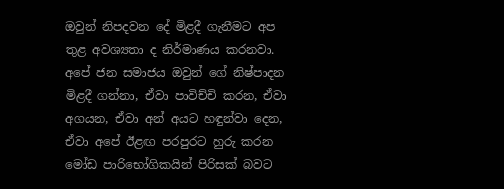ඔවුන් නිපදවන දේ මිළදී ගැනීමට අප තුළ අවශ්‍යතා ද නිර්මාණය කරනවා. අපේ ජන සමාජය ඔවුන් ගේ නිෂ්පාදන මිළදී ගන්නා, ඒවා පාවිච්චි කරන, ඒවා අගයන, ඒවා අන් අයට හඳුන්වා දෙන, ඒවා අපේ ඊළඟ පරපුරට හුරු කරන මෝඩ පාරිභෝගිකයින් පිරිසක් බවට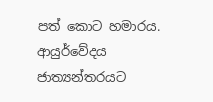පත් කොට හමාරය. ආයුර්වේදය ජාත්‍යන්තරයට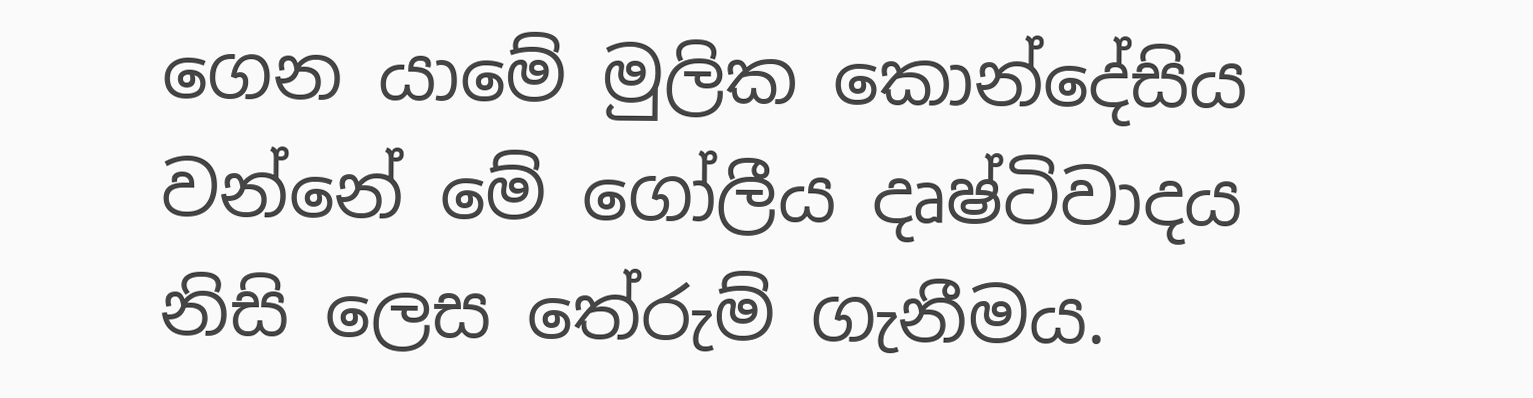ගෙන යාමේ මුලික කොන්දේසිය වන්නේ මේ ගෝලීය දෘෂ්ටිවාදය නිසි ලෙස තේරුම් ගැනීමය.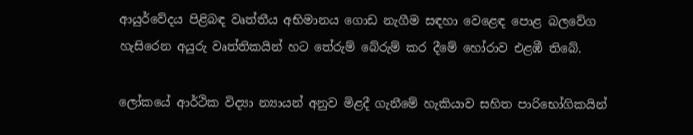ආයුර්වේදය පිළිබඳ වෘත්තීය අභිමානය ගොඩ නැගීම සඳහා වෙළෙඳ පොළ බලවේග හැසිරෙන අයුරු වෘත්තිකයින් හට තේරුම් බේරුම් කර දීමේ හෝරාව එළඹී තිබේ.

ලෝකයේ ආර්ථික විද්‍යා න්‍යායන් අනුව මිළදී ගැනීමේ හැකියාව සහිත පාරිභෝගිකයින්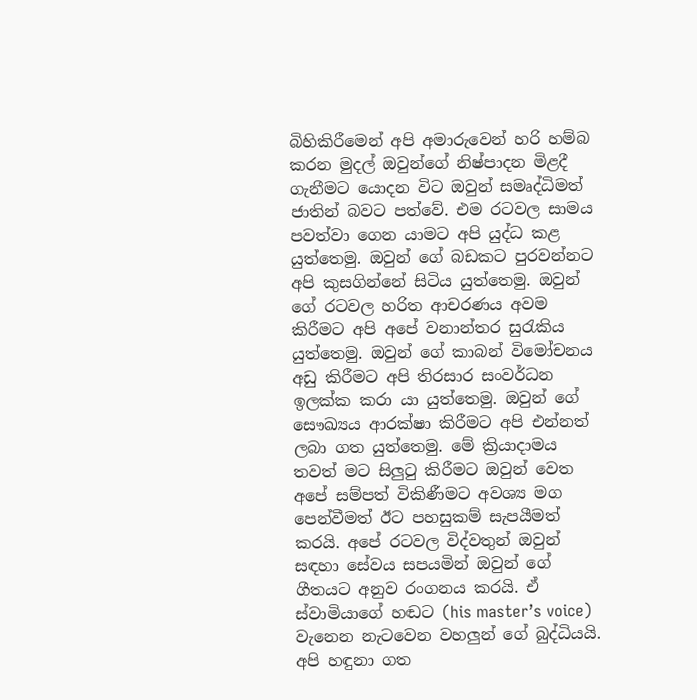බිහිකිරීමෙන් අපි අමාරුවෙන් හරි හම්බ කරන මුදල් ඔවුන්ගේ නිෂ්පාදන මිළදී ගැනීමට යොදන විට ඔවුන් සමෘද්ධිමත් ජාතින් බවට පත්වේ. එම රටවල සාමය පවත්වා ගෙන යාමට අපි යුද්ධ කළ යුත්තෙමු. ඔවුන් ගේ බඩකට පුරවන්නට අපි කුසගින්නේ සිටිය යුත්තෙමු. ඔවුන් ගේ රටවල හරිත ආචරණය අවම කිරීමට අපි අපේ වනාන්තර සුරැකිය යුත්තෙමු. ඔවුන් ගේ කාබන් විමෝචනය අඩු කිරීමට අපි තිරසාර සංවර්ධන ඉලක්ක කරා යා යුත්තෙමු. ඔවුන් ගේ සෞඛ්‍යය ආරක්ෂා කිරීමට අපි එන්නත් ලබා ගත යුත්තෙමු. මේ ක්‍රියාදාමය තවත් මට සිලුටු කිරීමට ඔවුන් වෙත අපේ සම්පත් විකිණීමට අවශ්‍ය මග පෙන්වීමත් ඊට පහසුකම් සැපයීමත් කරයි. අපේ රටවල විද්වතුන් ඔවුන් සඳහා සේවය සපයමින් ඔවුන් ගේ ගීතයට අනුව රංගනය කරයි. ඒ ස්වාමියාගේ හඬට (his master’s voice) වැනෙන නැටවෙන වහලුන් ගේ බුද්ධියයි. අපි හඳුනා ගත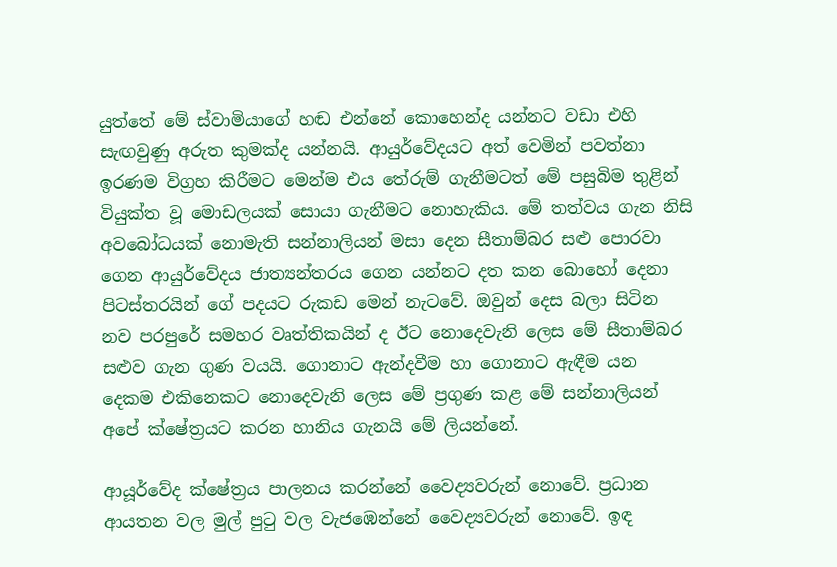යුත්තේ මේ ස්වාමියාගේ හඬ එන්නේ කොහෙන්ද යන්නට වඩා එහි සැඟවුණු අරුත කුමක්ද යන්නයි. ආයුර්වේදයට අත් වෙමින් පවත්නා ඉරණම විග්‍රහ කිරීමට මෙන්ම එය තේරුම් ගැනීමටත් මේ පසුබිම තුළින් වියුක්ත වූ මොඩලයක් සොයා ගැනීමට නොහැකිය. මේ තත්වය ගැන නිසි අවබෝධයක් නොමැති සන්නාලියන් මසා දෙන සීතාම්බර සළු පොරවා ගෙන ආයුර්වේදය ජාත්‍යන්තරය ගෙන යන්නට දත කන බොහෝ දෙනා පිටස්තරයින් ගේ පදයට රුකඩ මෙන් නැටවේ. ඔවුන් දෙස බලා සිටින නව පරපුරේ සමහර වෘත්තිකයින් ද ඊට නොදෙවැනි ලෙස මේ සීතාම්බර සළුව ගැන ගුණ වයයි. ගොනාට ඇන්දවීම හා ගොනාට ඇඳීම යන දෙකම එකිනෙකට නොදෙවැනි ලෙස මේ ප්‍රගුණ කළ මේ සන්නාලියන් අපේ ක්ෂේත්‍රයට කරන හානිය ගැනයි මේ ලියන්නේ.

ආයූර්වේද ක්ෂේත්‍රය පාලනය කරන්නේ වෛද්‍යවරුන් නොවේ. ප්‍රධාන ආයතන වල මුල් පුටු වල වැජඹෙන්නේ වෛද්‍යවරුන් නොවේ. ඉඳ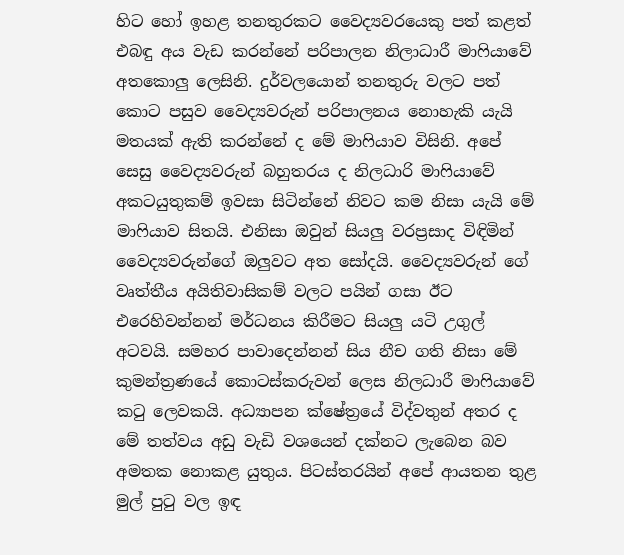හිට හෝ ඉහළ තනතුරකට වෛද්‍යවරයෙකු පත් කළත් එබඳු අය වැඩ කරන්නේ පරිපාලන නිලාධාරී මාෆියාවේ අතකොලු ලෙසිනි. දුර්වලයොන් තනතුරු වලට පත් කොට පසුව වෛද්‍යවරුන් පරිපාලනය නොහැකි යැයි මතයක් ඇති කරන්නේ ද මේ මාෆියාව විසිනි. අපේ සෙසු වෛද්‍යවරුන් බහුතරය ද නිලධාරි මාෆියාවේ අකටයුතුකම් ඉවසා සිටින්නේ නිවට කම නිසා යැයි මේ මාෆියාව සිතයි. එනිසා ඔවුන් සියලු වරප්‍රසාද විඳිමින් වෛද්‍යවරුන්ගේ ඔලුවට අත සෝදයි. වෛද්‍යවරුන් ගේ වෘත්තීය අයිතිවාසිකම් වලට පයින් ගසා ඊට එරෙහිවන්නන් මර්ධනය කිරීමට සියලු යටි උගුල් අටව‍යි. සමහර පාවාදෙන්නන් සිය නීච ගති නිසා මේ කුමන්ත්‍රණයේ කොටස්කරුවන් ලෙස නිලධාරී මාෆියාවේ කටු ලෙවකයි. අධ්‍යාපන ක්ෂේත්‍රයේ විද්වතුන් අතර ද මේ තත්වය අඩු වැඩි වශයෙන් දක්නට ලැබෙන බව අමතක නොකළ යුතුය. පිටස්තරයින් අපේ ආයතන තුළ මුල් පුටු වල ඉඳ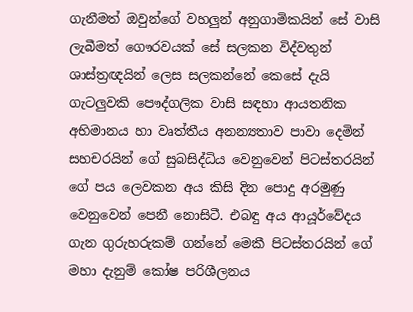ගැනීමත් ඔවුන්ගේ වහලුන් අනුගාමිකයින් සේ වාසි ලැබීමත් ගෞරවයක් සේ සලකන විද්වතුන් ශාස්ත්‍රඥයින් ලෙස සලකන්නේ කෙසේ දැයි ගැටලුවකි පෞද්ගලික වාසි සඳහා ආයතනික අභිමානය හා වෘත්තීය අනන්‍යතාව පාවා දෙමින් සහචරයින් ගේ සුබසිද්ධිය වෙනුවෙන් පිටස්තරයින් ගේ පය ලෙවකන අය කිසි දින පොදු අරමුණු වෙනුවෙන් පෙනී නොසිටී. එබඳු අය ආයූර්වේදය ගැන ගුරුහරුකම් ගන්නේ මෙකී පිටස්තරයින් ගේ මහා දැනුම් කෝෂ පරිශීලනය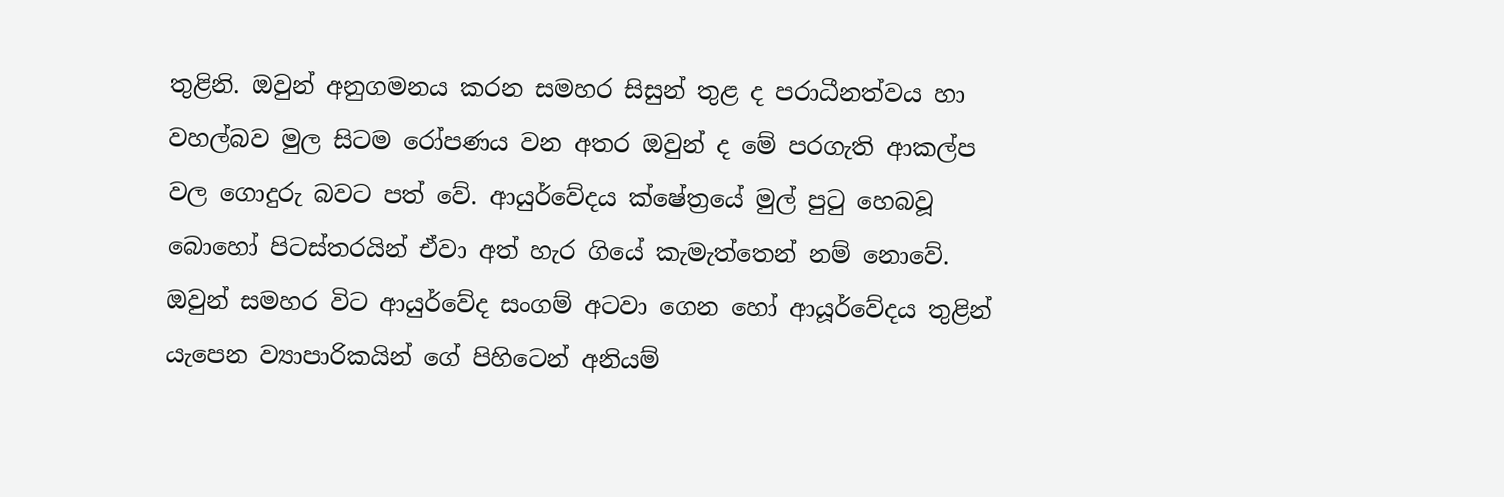තුළිනි. ඔවුන් අනුගමනය කරන සමහර සිසුන් තුළ ද පරාධීනත්වය හා වහල්බව මුල සිටම රෝපණය වන අතර ඔවුන් ද මේ පරගැති ආකල්ප වල ගොදුරු බවට පත් වේ. ආයුර්වේදය ක්ෂේත්‍රයේ මුල් පුටු හෙබවූ බොහෝ පිටස්තරයින් ඒවා අත් හැර ගියේ කැමැත්තෙන් නම් නොවේ. ඔවුන් සමහර විට ආයුර්වේද සංගම් අටවා ගෙන හෝ ආයූර්වේදය තුළින් යැපෙන ව්‍යාපාරිකයින් ගේ පිහිටෙන් අනියම්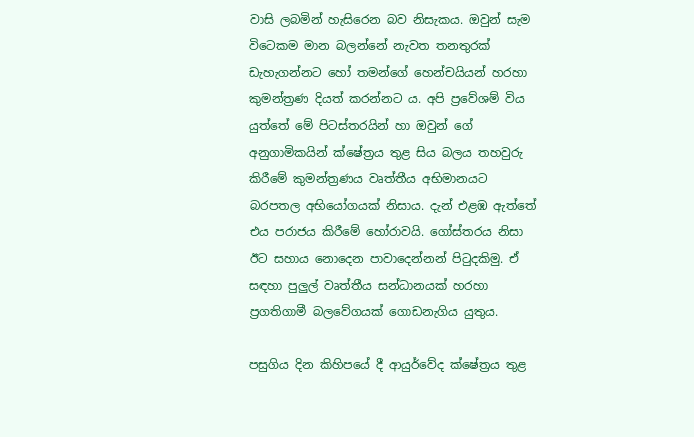වාසි ලබමින් හැසිරෙන බව නිසැකය. ඔවුන් සැම විටෙකම මාන බලන්නේ නැවත තනතුරක් ඩැහැගන්නට හෝ තමන්ගේ හෙන්චයියන් හරහා කුමන්ත්‍රණ දියත් කරන්නට ය. අපි ප්‍රවේශම් විය යුත්තේ මේ පිටස්තරයින් හා ඔවුන් ගේ අනුගාමිකයින් ක්ෂේත්‍රය තුළ සිය බලය තහවුරු කිරීමේ කුමන්ත්‍රණය වෘත්තීය අභිමානයට බරපතල අභියෝගයක් නිසාය. දැන් එළඹ ඇත්තේ එය පරාජය කිරීමේ හෝරාවයි. ගෝස්තරය නිසා ඊට සහාය නොදෙන පාවාදෙන්නන් පිටුදකිමු. ඒ සඳහා පුලුල් වෘත්තීය සන්ධානයක් හරහා ප්‍රගතිගාමී බලවේගයක් ගොඩනැගිය යුතුය.

පසුගිය දින කිහිපයේ දී ආයුර්වේද ක්ෂේත්‍රය තුළ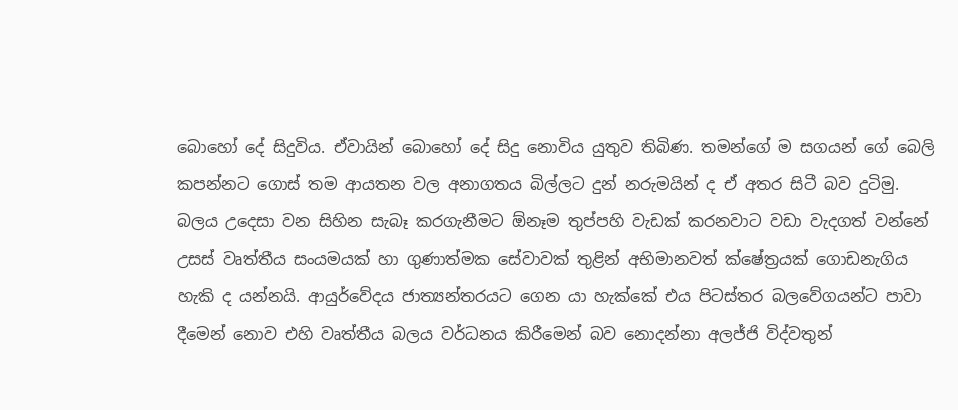බොහෝ දේ සිදුවිය. ඒවායින් බොහෝ දේ සිදු නොවිය යුතුව තිබිණ. තමන්ගේ ම සගයන් ගේ බෙලි කපන්නට ගොස් තම ආයතන වල අනාගතය බිල්ලට දුන් නරුමයින් ද ඒ අතර සිටී බව දුටිමු. බලය උදෙසා වන සිහින සැබෑ කරගැනීමට ඕනෑම තුප්පහි වැඩක් කරනවාට වඩා වැදගත් වන්නේ උසස් වෘත්තීය සංයමයක් හා ගුණාත්මක සේවාවක් තුළින් අභිමානවත් ක්ෂේත්‍රයක් ගොඩනැගිය හැකි ද යන්නයි. ආයුර්වේදය ජාත්‍යන්තරයට ගෙන යා හැක්කේ එය පිටස්තර බලවේගයන්ට පාවා දීමෙන් නොව එහි වෘත්තීය බලය වර්ධනය කිරීමෙන් බව නොදන්නා අලජ්ජි විද්වතුන්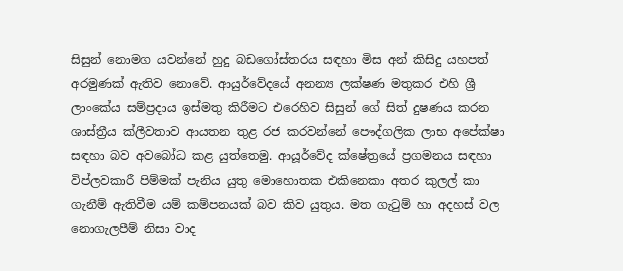සිසුන් නොමග යවන්නේ හුදු බඩගෝස්තරය සඳහා මිස අන් කිසිදු යහපත් අරමුණක් ඇතිව නොවේ. ආයුර්වේදයේ අනන්‍ය ලක්ෂණ මතුකර එහි ශ්‍රී ලාංකේය සම්ප්‍රදාය ඉස්මතු කිරීමට එරෙහිව සිසුන් ගේ සිත් දුෂණය කරන ශාස්ත්‍රීය ක්ලීවතාව ආයතන තුළ රජ කරවන්නේ පෞද්ගලික ලාභ අපේක්ෂා සඳහා බව අවබෝධ කළ යුත්තෙමු. ආයූර්වේද ක්ෂේත්‍රයේ ප්‍රගමනය සඳහා විප්ලවකාරී පිම්මක් පැනිය යුතු මොහොතක එකිනෙකා අතර කුලල් කා ගැනීම් ඇතිවීම යම් කම්පනයක් බව කිව යුතුය. මත ගැටුම් හා අදහස් වල නොගැලපීම් නිසා වාද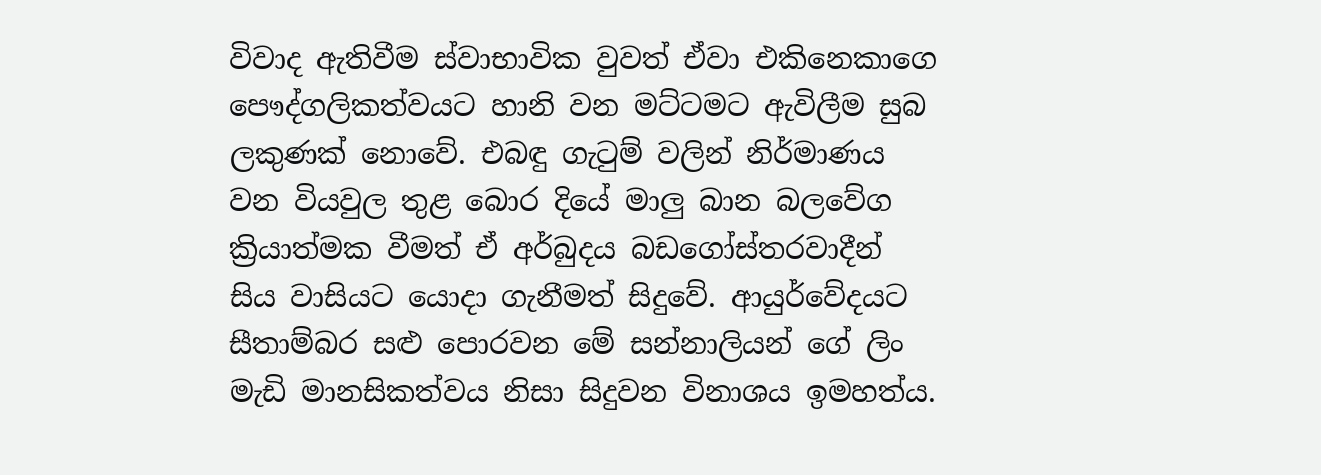විවාද ඇතිවීම ස්වාභාවික වුවත් ඒවා එකිනෙකාගෙ පෞද්ගලිකත්වයට හානි වන මට්ටමට ඇවිලීම සුබ ලකුණක් නොවේ. එබඳු ගැටුම් වලින් නිර්මාණය වන වියවුල තුළ බොර දියේ මාලු බාන බලවේග ක්‍රියාත්මක වීමත් ඒ අර්බුදය බඩගෝස්‍තරවාදීන් සිය වාසියට යොදා ගැනීමත් සිදුවේ. ආයුර්වේදයට සීතාම්බර සළු පොරවන මේ සන්නාලියන් ගේ ලිං මැඩි මානසිකත්වය නිසා සිදුවන විනාශය ඉමහත්ය.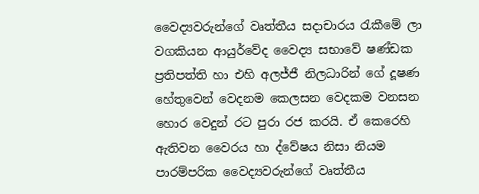වෛද්‍යවරුන්ගේ වෘත්තීය සදාචාරය රැකීමේ ලා වගකියන ආයුර්වේද වෛද්‍ය සභාවේ ෂණ්ඩක ප්‍රතිපත්‍ති හා එහි අලජ්ජී නිලධාරින් ගේ දූෂණ හේතුවෙන් වෙදනම කෙලසන වෙදකම වනසන හොර වෙදුන් රට පුරා රජ කරයි. ඒ කෙරෙහි ඇතිවන වෛරය හා ද්වේෂය නිසා නියම පාරම්පරික වෛද්‍යවරුන්ගේ වෘත්තීය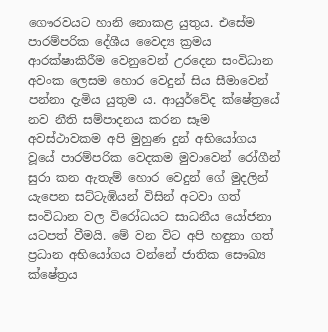ගෞරවයට හානි නොකළ යුතුය. එසේම පාරම්පරික දේශීය වෛද්‍ය ක්‍රමය ආරක්ෂාකිරීම වෙනුවෙන් උරදෙන සංවිධාන අවංක ලෙසම හොර වෙදුන් සිය සීමාවෙන් පන්නා දැමිය යුතුම ය. ආයුර්වේද ක්ෂේත්‍රයේ නව නීති සම්පාදනය කරන සෑම අවස්ථාවකම අපි මුහුණ දුන් අභියෝගය වූයේ පාරම්පරික වෙදකම මුවාවෙන් රෝගීන් සුරා කන ඇතැම් හොර වෙදුන් ගේ මුදලින් යැපෙන සට්ටැඹියන් විසින් අටවා ගත් සංවිධාන වල විරෝධයට සාධනීය යෝජනා යටපත් වීමයි. මේ වන විට අපි හඳුනා ගත් ප්‍රධාන අභියෝගය වන්නේ ජාතික සෞඛ්‍ය ක්ෂේත්‍රය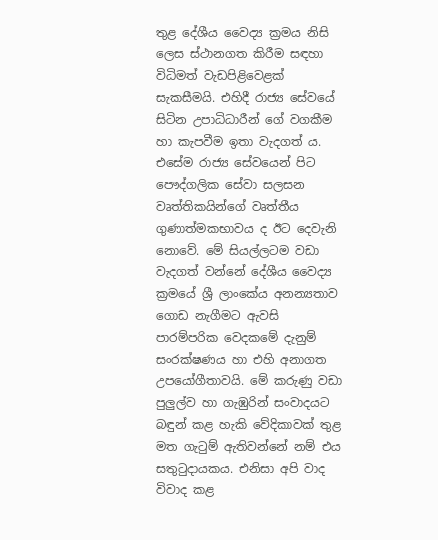තුළ දේශීය වෛද්‍ය ක්‍රමය නිසි ලෙස ස්ථානගත කිරීම සඳහා විධිමත් වැඩපිළිවෙළක් සැකසීමයි. එහිදී රාජ්‍ය සේවයේ සිටින උපාධිධාරීන් ගේ වගකීම හා කැපවීම ඉතා වැදගත් ය. එසේම රාජ්‍ය සේවයෙන් පිට පෞද්ගලික සේවා සලසන වෘත්තිකයින්ගේ වෘත්තීය ගුණාත්මකභාවය ද ඊට දෙවැනි නොවේ. මේ සියල්ලටම වඩා වැදගත් වන්නේ දේශීය වෛද්‍ය ක්‍රමයේ ශ්‍රී ලාංකේය අනන්‍යතාව ගොඩ නැගීමට ඇවසි පාරම්පරික වෙදකමේ දැනුම් සංරක්ෂණය හා එහි අනාගත උපයෝගීතාවයි. මේ කරුණු වඩා පුලුල්ව හා ගැඹුරින් සංවාදයට බඳුන් කළ හැකි වේදිකාවක් තුළ මත ගැටුම් ඇතිවන්නේ නම් එය සතුටුදායකය. එනිසා අපි වාද විවාද කළ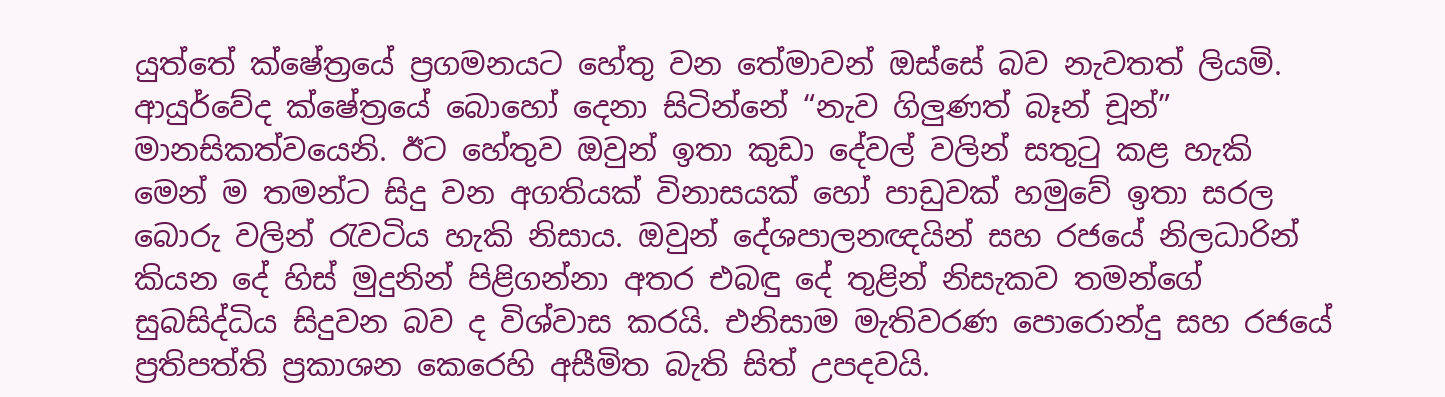යුත්තේ ක්ෂේත්‍රයේ ප්‍රගමනයට හේතු වන තේමාවන් ඔස්සේ බව නැවතත් ලියමි. ආයුර්වේද ක්ෂේත්‍රයේ බොහෝ දෙනා සිටින්නේ “නැව ගිලුණත් බෑන් චූන්” මානසිකත්වයෙනි. ඊට හේතුව ඔවුන් ඉතා කුඩා දේවල් වලින් සතුටු කළ හැකි මෙන් ම තමන්ට සිදු වන අගතියක් විනාසයක් හෝ පාඩුවක් හමුවේ ඉතා සරල බොරු වලින් රැවටිය හැකි නිසාය. ඔවුන් දේශපාලනඥයින් සහ රජයේ නිලධාරින් කියන දේ හිස් මුදුනින් පිළිගන්නා අතර එබඳු දේ තුළින් නිසැකව තමන්ගේ සුබසිද්ධිය සිදුවන බව ද විශ්වාස කරයි. එනිසාම මැතිවරණ පොරොන්දු සහ රජයේ ප්‍රතිපත්ති ප්‍රකාශන කෙරෙහි අසීමිත බැති සිත් උපදවයි.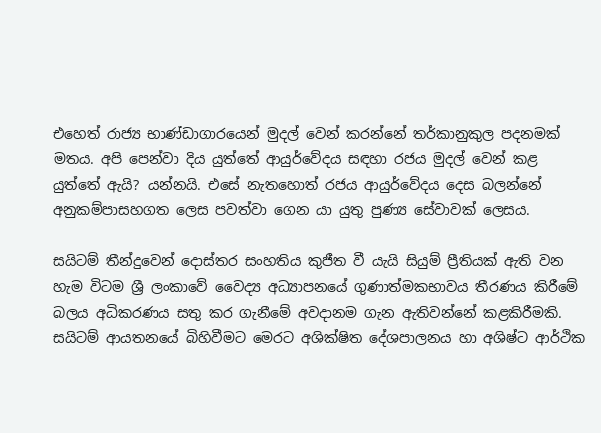එහෙත් රාජ්‍ය භාණ්ඩාගාරයෙන් මුදල් වෙන් කරන්නේ තර්කානුකුල පදනමක් මතය. අපි පෙන්වා දිය යුත්තේ ආයුර්වේදය සඳහා රජය මුදල් වෙන් කළ යුත්තේ ඇයි? යන්නයි. එසේ නැතහොත් රජය ආයුර්වේදය දෙස බලන්නේ අනුකම්පාසහගත ලෙස පවත්වා ගෙන යා යුතු පුණ්‍ය සේවාවක් ලෙසය.

සයිටම් තීන්දුවෙන් දොස්තර සංහතිය කුජීත වී යැයි සියුම් ප්‍රීතියක් ඇති වන හැම විටම ශ්‍රී ලංකාවේ වෛද්‍ය අධ්‍යාපනයේ ගුණාත්මකභාවය තීරණය කිරීමේ බලය අධිකරණය සතු කර ගැනීමේ අවදානම ගැන ඇතිවන්නේ කළකිරීමකි. සයිටම් ආයතනයේ බිහිවීමට මෙරට අශික්ෂිත දේශපාලනය හා අශිෂ්ට ආර්ථික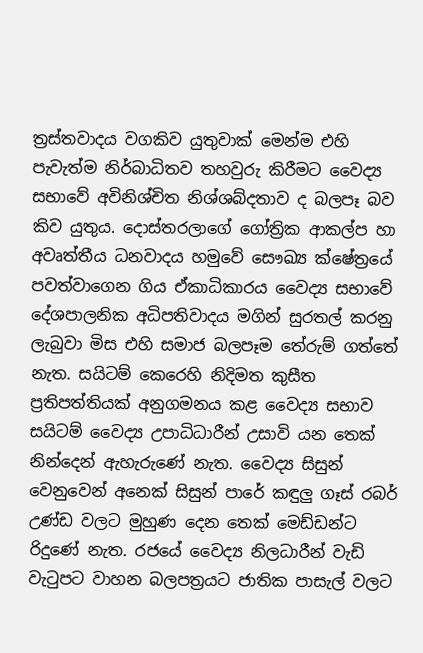ත්‍රස්තවාදය වගකිව යුතුවාක් මෙන්ම එහි පැවැත්ම නිර්බාධිතව තහවුරු කිරීමට වෛද්‍ය සභාවේ අවිනිශ්චිත නිශ්ශබ්දතාව ද බලපෑ බව කිව යුතුය. දොස්තරලාගේ ගෝත්‍රික ආකල්ප හා අවෘත්තීය ධනවාදය හමුවේ සෞඛ්‍ය ක්ෂේත්‍රයේ පවත්වාගෙන ගිය ඒකාධිකාරය වෛද්‍ය සභාවේ දේශපාලනික අධිපතිවාදය මගින් සුරතල් කරනු ලැබුවා මිස එහි සමාජ බලපෑම තේරුම් ගත්තේ නැත. සයිටම් කෙරෙහි නිදිමත කුසීත ප්‍රතිපත්තියක් අනුගමනය කළ වෛද්‍ය සභාව සයිටම් වෛද්‍ය උපාධිධාරීන් උසාවි යන තෙක් නින්දෙන් ඇහැරුණේ නැත. වෛද්‍ය සිසුන් වෙනුවෙන් අනෙක් සිසුන් පාරේ කඳුලු ගෑස් රබර් උණ්ඩ වලට මුහුණ දෙන තෙක් මෙඩ්ඩන්ට රිදුණේ නැත. රජයේ වෛද්‍ය නිලධාරීන් වැඩි වැටුපට වාහන බලපත්‍රයට ජාතික පාසැල් වලට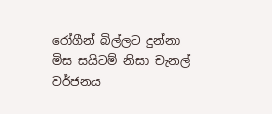රෝගීන් බිල්ලට දුන්නා මිස සයිටම් නිසා චැනල් වර්ජනය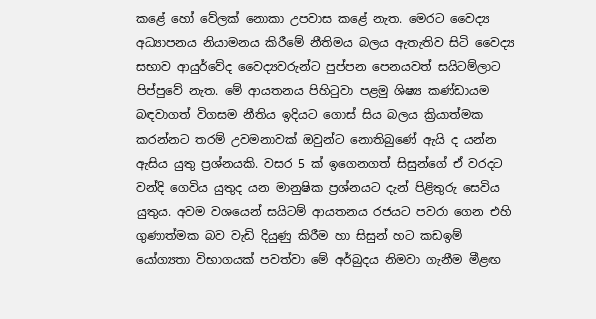කළේ හෝ වේලක් නොකා උපවාස කළේ නැත. මෙරට වෛද්‍ය අධ්‍යාපනය නියාමනය කිරීමේ නීතිමය බලය ඇතැතිව සිටි වෛද්‍ය සභාව ආයුර්වේද වෛද්‍යවරුන්ට පුප්පන පෙනයවත් සයිටම්ලාට පිප්පුවේ නැත. මේ ආයතනය පිහිටුවා පළමු ශිෂ්‍ය කණ්ඩායම බඳවාගත් විගසම නීතිය ඉදියට ගොස් සිය බලය ක්‍රියාත්මක කරන්නට තරම් උවමනාවක් ඔවුන්ට නොතිබුණේ ඇයි ද යන්න ඇසිය යුතු ප්‍රශ්නයකි. වසර 5 ක් ඉගෙනගත් සිසුන්ගේ ඒ වරදට වන්දි ගෙවිය යුතුද යන මානුෂික ප්‍රශ්නයට දැන් පිළිතුරු සෙවිය යුතුය. අවම වශයෙන් සයිටම් ආයතනය රජයට පවරා ගෙන එහි ගුණාත්මක බව වැඩි දියුණු කිරීම හා සිසුන් හට කඩඉම් යෝග්‍යතා විභාගයක් පවත්වා මේ අර්බුදය නිමවා ගැනීම මීළඟ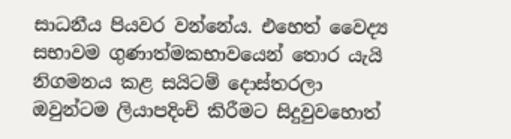සාධනීය පියවර වන්නේය. එහෙත් වෛද්‍ය සභාවම ගුණාත්මකභාවයෙන් තොර යැයි නිගමනය කළ සයිටම් දොස්‍තරලා ඔවුන්ටම ලියාපදිංචි කිරීමට සිදුවුවහොත්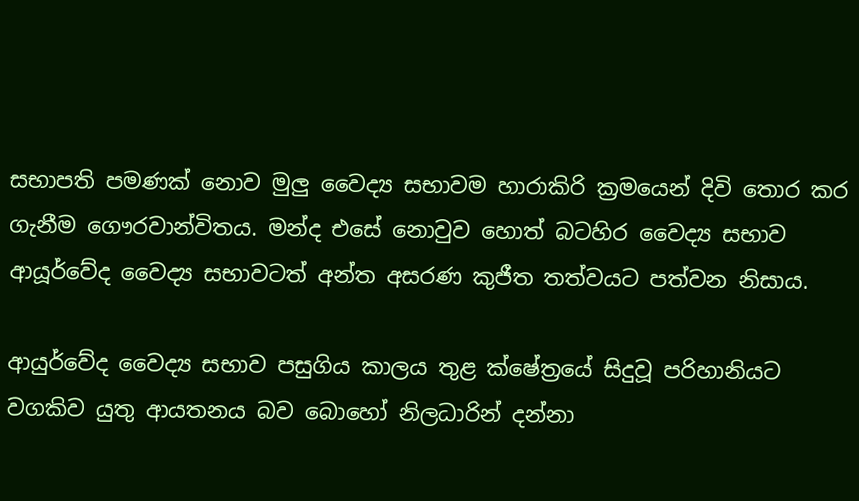සභාපති පමණක් නොව මුලු වෛද්‍ය සභාවම හාරාකිරි ක්‍රමයෙන් දිවි තොර කර ගැනීම ගෞරවාන්විතය. මන්ද එසේ නොවුව හොත් බටහිර වෛද්‍ය සභාව ආයූර්වේද වෛද්‍ය සභාවටත් අන්ත අසරණ කුජීත තත්වයට පත්වන නිසාය.

ආයුර්වේද වෛද්‍ය සභාව පසුගිය කාලය තුළ ක්ෂේත්‍රයේ සිදුවූ පරිහානියට වගකිව යුතු ආයතනය බව බොහෝ නිලධාරින් දන්නා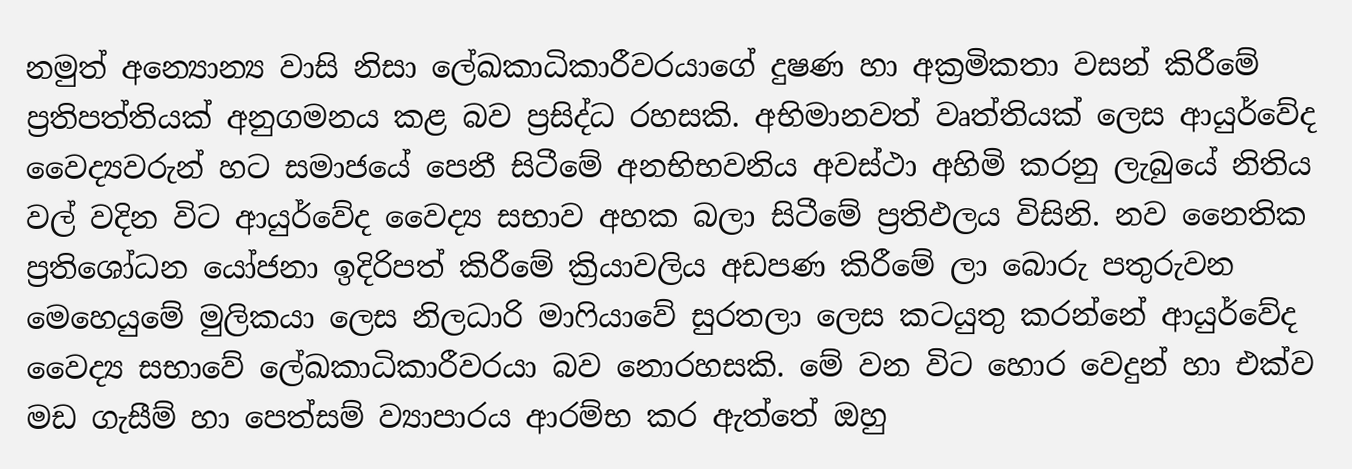නමුත් අන්‍යොන්‍ය වාසි නිසා ලේඛකාධිකාරීවරයාගේ දුෂණ හා අක්‍රමිකතා වසන් කිරීමේ ප්‍රතිපත්තියක් අනුගමනය කළ බව ප්‍රසිද්ධ රහසකි. අභිමානවත් වෘත්තියක් ලෙස ආයුර්වේද වෛද්‍යවරුන් හට සමාජයේ පෙනී සිටීමේ අනභිභවනිය අවස්ථා අහිමි කරනු ලැබුයේ නිතිය වල් වදින විට ආයුර්වේද වෛද්‍ය සභාව අහක බලා සිටීමේ ප්‍රතිඵලය විසිනි. නව නෛතික ප්‍රතිශෝධන යෝජනා ඉදිරිපත් කිරීමේ ක්‍රියාවලිය අඩපණ කිරීමේ ලා බොරු පතුරුවන මෙහෙයුමේ මුලිකයා ලෙස නිලධාරි මාෆියාවේ සුරතලා ලෙස කටයුතු කරන්නේ ආයුර්වේද වෛද්‍ය සභාවේ ලේඛකාධිකාරීවරයා බව නොරහසකි. මේ වන විට හොර වෙදුන් හා එක්ව මඩ ගැසීම් හා පෙත්සම් ව්‍යාපාරය ආරම්භ කර ඇත්තේ ඔහු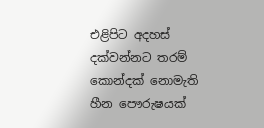එළිපිට අදහස් දක්වන්නට තරම් කොන්දක් නොමැති හීන පෞරුෂයක්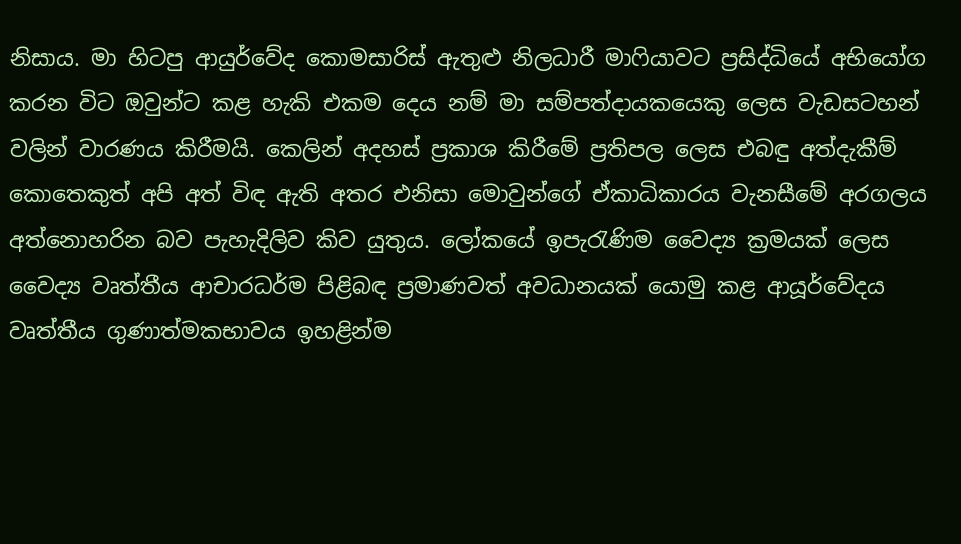නිසාය. මා හිටපු ආයුර්වේද කොමසාරිස් ඇතුළු නිලධාරී මාෆියාවට ප්‍රසිද්ධියේ අභියෝග කරන විට ඔවුන්ට කළ හැකි එකම දෙය නම් මා සම්පත්දායකයෙකු ලෙස වැඩසටහන් වලින් වාරණය කිරීමයි. කෙලින් අදහස් ප්‍රකාශ කිරීමේ ප්‍රතිපල ලෙස එබඳු අත්දැකීම් කොතෙකුත් අපි අත් විඳ ඇති අතර එනිසා මොවුන්ගේ ඒකාධිකාරය වැනසීමේ අරගලය අත්නොහරින බව පැහැදිලිව කිව යුතුය. ලෝකයේ ඉපැරැණිම වෛද්‍ය ක්‍රමයක් ලෙස වෛද්‍ය වෘත්තීය ආචාරධර්ම පිළිබඳ ප්‍රමාණවත් අවධානයක් යොමු කළ ආයූර්වේදය වෘත්තීය ගුණාත්මකභාවය ඉහළින්ම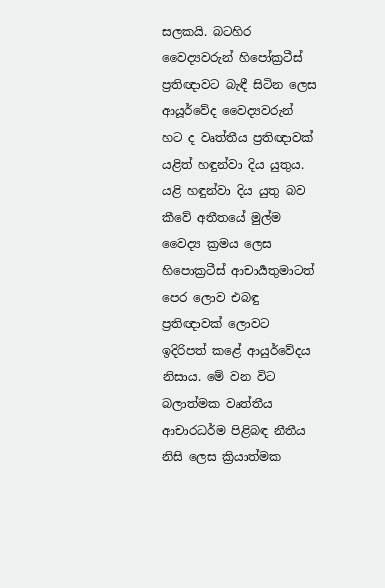සලකයි. බටහිර වෛද්‍යවරුන් හිපෝක්‍රටීස් ප්‍රතිඥාවට බැඳී සිටින ලෙස ආයූර්වේද වෛද්‍යවරුන් හට ද වෘත්තීය ප්‍රතිඥාවක් යළිත් හඳුන්වා දිය යුතුය. යළි හඳුන්වා දිය යුතු බව කීවේ අතීතයේ මුල්ම වෛද්‍ය ක්‍රමය ලෙස හිපොක්‍රටීස් ආචාර්‍යතුමාටත් පෙර ලොව එබඳු ප්‍රතිඥාවක් ලොවට ඉදිරිපත් කළේ ආයුර්වේදය නිසාය. මේ වන විට බලාත්මක වෘත්තීය ආචාරධර්ම පිළිබඳ නීතීය නිසි ලෙස ක්‍රියාත්මක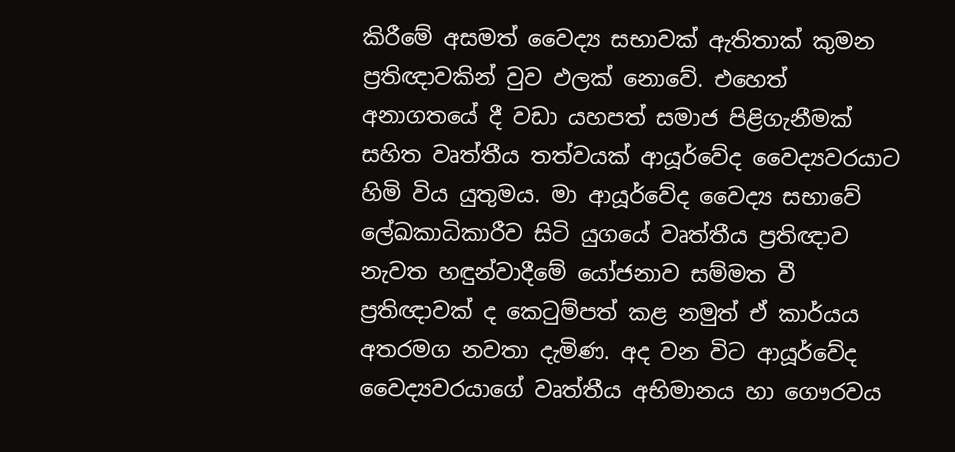කිරීමේ අසමත් වෛද්‍ය සභාවක් ඇතිතාක් කුමන ප්‍රතිඥාවකින් වුව ඵලක් නොවේ. එහෙත් අනාගතයේ දී වඩා යහපත් සමාජ පිළිගැනීමක් සහිත වෘත්තීය තත්වයක් ආයූර්වේද වෛද්‍යවරයාට හිමි විය යුතුමය. මා ආයූර්වේද වෛද්‍ය සභාවේ ලේඛකාධිකාරීව සිටි යුගයේ වෘත්තීය ප්‍රතිඥාව නැවත හඳුන්වාදීමේ යෝජනාව සම්මත වී ප්‍රතිඥාවක් ද කෙටුම්පත් කළ නමුත් ඒ කාර්යය අතරමග නවතා දැමිණ. අද වන විට ආයූර්වේද වෛද්‍යවරයාගේ වෘත්තීය අභිමානය හා ගෞරවය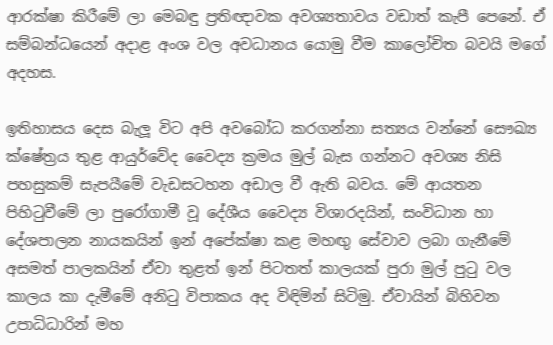ආරක්ෂා කිරීමේ ලා මෙබඳු ප්‍රතිඥාවක අවශ්‍යතාවය වඩාත් කැපී පෙනේ. ඒ සම්බන්ධයෙන් අදාළ අංශ වල අවධානය යොමු වීම කාලෝචිත බවයි මගේ අදහස.

ඉතිහාසය දෙස බැලූ විට අපි අවබෝධ කරගන්නා සත්‍යය වන්නේ සෞඛ්‍ය ක්ෂේත්‍රය තුළ ආයුර්වේද වෛද්‍ය ක්‍රමය මුල් බැස ගන්නට අවශ්‍ය නිසි පහසුකම් සැපයීමේ වැඩසටහන අඩාල වී ඇති බවය. මේ ආයතන පිහිටුවීමේ ලා පුරෝගාමී වූ දේශීය වෛද්‍ය විශාරදයින්, සංවිධාන හා දේශපාලන නායකයින් ඉන් අපේක්ෂා කළ මහඟු සේවාව ලබා ගැනීමේ අසමත් පාලකයින් ඒවා තුළත් ඉන් පිටතත් කාලයක් පුරා මුල් පුටු වල කාලය කා දැමීමේ අනිටු විපාකය අද විඳිමින් සිටිමු. ඒවායින් බිහිවන උපාධිධාරින් මහ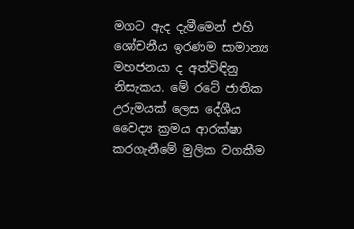මගට ඇද දැමීමෙන් එහි ශෝචනීය ඉරණම සාමාන්‍ය මහජනයා ද අත්විඳිනු නිසැකය. මේ රටේ ජාතික උරුමයක් ලෙස දේශීය වෛද්‍ය ක්‍රමය ආරක්ෂා කරගැනීමේ මුලික වගකීම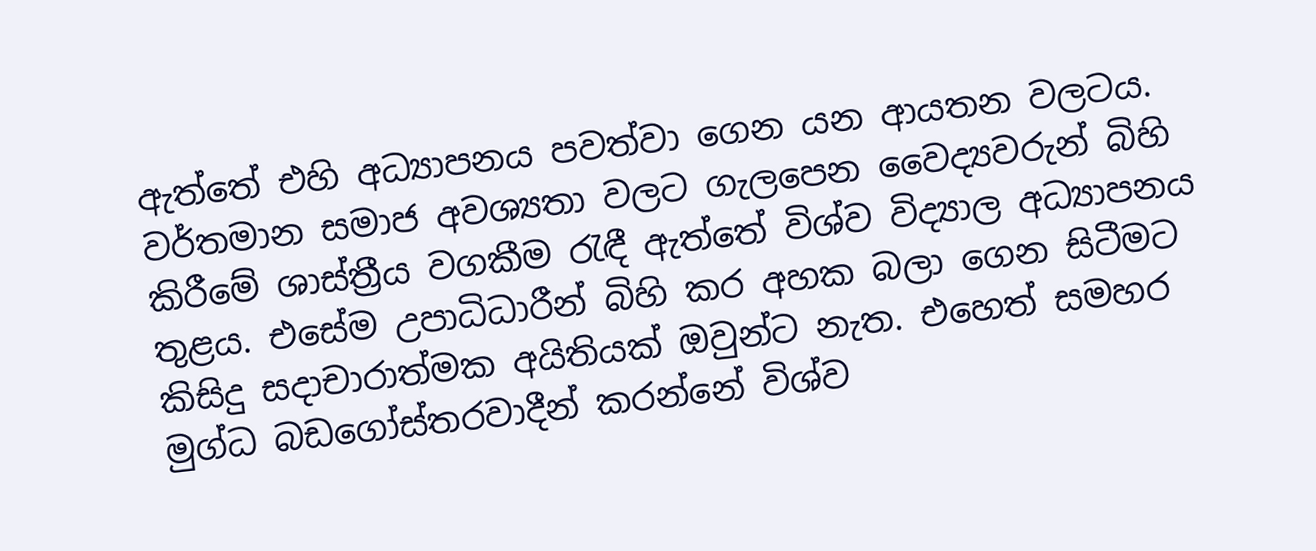ඇත්තේ එහි අධ්‍යාපනය පවත්වා ගෙන යන ආයතන වලටය. වර්තමාන සමාජ අවශ්‍යතා වලට ගැලපෙන වෛද්‍යවරුන් බිහි කිරීමේ ශාස්ත්‍රීය වගකීම රැඳී ඇත්තේ විශ්ව විද්‍යාල අධ්‍යාපනය තුළය. එසේම උපාධිධාරීන් බිහි කර අහක බලා ගෙන සිටීමට කිසිදු සදාචාරාත්මක අයිතියක් ඔවුන්ට නැත. එහෙත් සමහර මුග්ධ බඩගෝස්තරවාදීන් කරන්නේ විශ්ව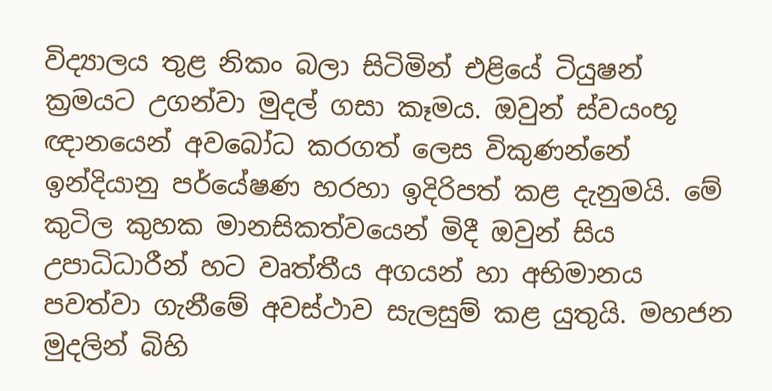විද්‍යාලය තුළ නිකං බලා සිටිමින් එළියේ ටියුෂන් ක්‍රමයට උගන්වා මුදල් ගසා කෑමය. ඔවුන් ස්වයංභූ ඥානයෙන් අවබෝධ කරගත් ලෙස විකුණන්නේ ඉන්දියානු පර්යේෂණ හරහා ඉදිරිපත් කළ දැනුමයි. මේ කුටිල කුහක මානසිකත්වයෙන් මිදී ඔවුන් සිය උපාධිධාරීන් හට වෘත්තීය අගයන් හා අභිමානය පවත්වා ගැනීමේ අවස්ථාව සැලසුම් කළ යුතුයි. මහජන මුදලින් බිහි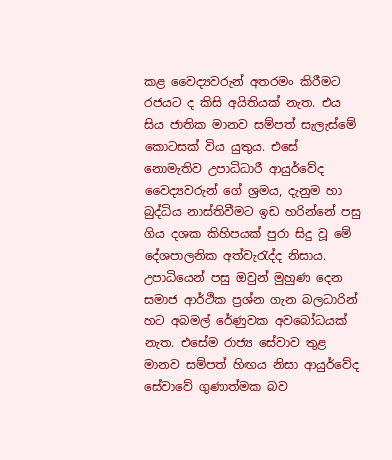කළ වෛද්‍යවරුන් අතරමං කිරීමට රජයට ද කිසි අයිතියක් නැත. එය සිය ජාතික මානව සම්පත් සැලැස්මේ කොටසක් විය යුතුය. එසේ නොමැතිව උපාධිධාරී ආයුර්වේද වෛද්‍යවරුන් ගේ ශ්‍රමය, දැනුම හා බුද්ධිය නාස්තිවීමට ඉඩ හරින්නේ පසු ගිය දශක කිහිපයක් පුරා සිදු වූ මේ දේශපාලනික අත්වැරැද්ද නිසාය. උපාධියෙන් පසු ඔවුන් මුහුණ දෙන සමාජ ආර්ථික ප්‍රශ්න ගැන බලධාරින් හට අබමල් රේණුවක අවබෝධයක් නැත. එසේම රාජ්‍ය සේවාව තුළ මානව සම්පත් හිඟය නිසා ආයුර්වේද සේවාවේ ගුණාත්මක බව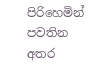පිරිහෙමින් පවතින අතර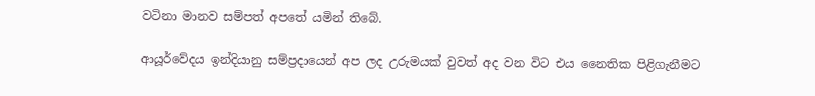වටිනා මානව සම්පත් අපතේ යමින් තිබේ.

ආයූර්වේදය ඉන්දියානු සම්ප්‍රදායෙන් අප ලද උරුමයක් වුවත් අද වන විට එය නෛතික පිළිගැනීමට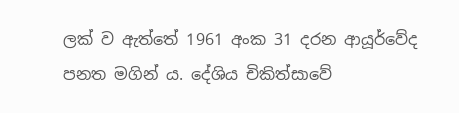ලක් ව ඇත්තේ 1961 අංක 31 දරන ආයූර්වේද පනත මගින් ය. දේශිය චිකිත්සාවේ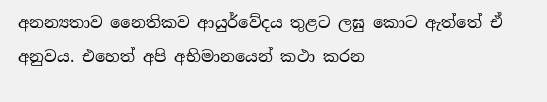අනන්‍යතාව නෛතිකව ආයුර්වේදය තුළට ලඝු කොට ඇත්තේ ඒ අනුවය. එහෙත් අපි අභිමානයෙන් කථා කරන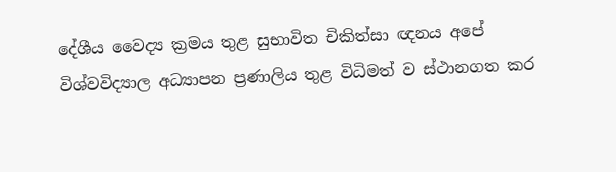දේශීය වෛද්‍ය ක්‍රමය තුළ සුභාවිත චිකිත්සා ඥනය අපේ විශ්වවිද්‍යාල අධ්‍යාපන ප්‍රණාලිය තුළ විධිමත් ව ස්ථානගත කර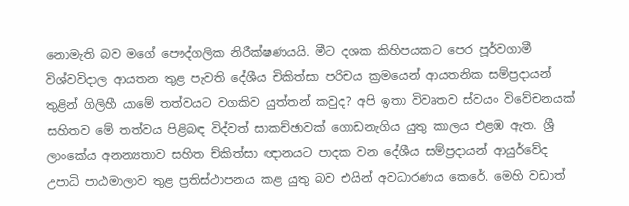නොමැති බව මගේ පෞද්ගලික නිරීක්ෂණයයි. මීට දශක කිහිපයකට පෙර පූර්වගාමී විශ්වවිදාල ආයතන තුළ පැවති දේශීය චිකිත්සා පරිචය ක්‍රමයෙන් ආයතනික සම්ප්‍රදායන් තුළින් ගිලිහී ‍යාමේ තත්වයට වගකිව යුත්තන් කවුද? අපි ඉතා විවෘතව ස්වයං විවේචනයක් සහිතව මේ තත්වය පිළිබඳ විද්වත් සාකච්ඡාවක් ගොඩනැගිය යුතු කාලය එළඹ ඇත. ශ්‍රී ලාංකේය අනන්‍යතාව සහිත ච්කිත්සා ඥානයට පාදක වන දේශීය සම්ප්‍රදායන් ආයුර්වේද උපාධි පාඨමාලාව තුළ ‍ප්‍රතිස්ථාපනය කළ යුතු බව එයින් අවධාරණය කෙරේ. මෙහි වඩාත්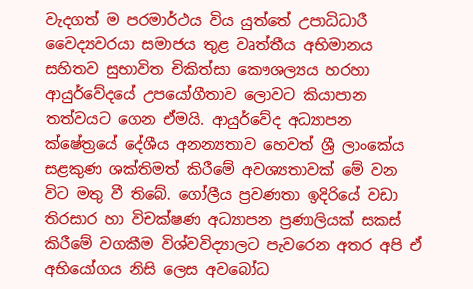වැදගත් ම පරමාර්ථය විය යුත්තේ උපාධිධාරී වෛද්‍යවරයා සමාජය තුළ වෘත්තීය අභිමානය සහිතව සුභාවිත චිකිත්සා කෞශල්‍යය හරහා ආයුර්වේදයේ උපයෝගීතාව ලොවට කියාපාන තත්වයට ගෙන ඒමයි. ආයුර්වේද අධ්‍යාපන ක්ෂේත්‍රයේ දේශීය අනන්‍යතාව හෙවත් ශ්‍රී ලාංකේය සළකුණ ශක්තිමත් කිරීමේ අවශ්‍යතාවක් මේ වන විට මතු වී තිබේ. ගෝලීය ප්‍රවණතා ඉදිරියේ වඩා තිරසාර හා විචක්ෂණ අධ්‍යාපන ප්‍රණාලියක් සකස් කිරීමේ වගකීම විශ්වවිද්‍යාලට පැවරෙන අතර අපි ඒ අභියෝගය නිසි ලෙස අවබෝධ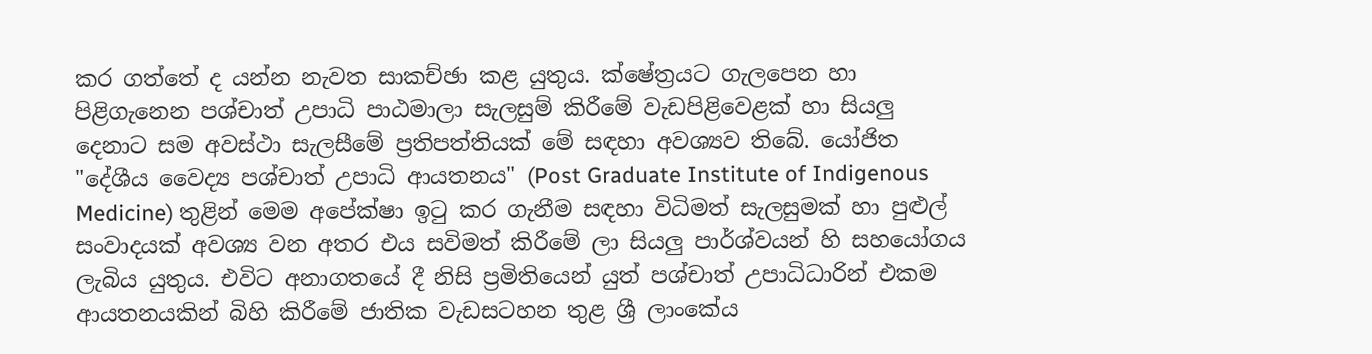කර ගත්තේ ද යන්න නැවත සාකච්ඡා කළ යුතුය. ක්ෂේත්‍රයට ගැලපෙන හා පිළිගැනෙන පශ්චාත් උපාධි පාඨමාලා සැලසුම් කිරීමේ වැඩපිළිවෙළක් හා සියලු දෙනාට සම අවස්ථා සැලසීමේ ප්‍රතිපත්තියක් මේ සඳහා අවශ්‍යව තිබේ. යෝජිත "දේශීය වෛද්‍ය පශ්චාත් උපාධි ආයතනය" (Post Graduate Institute of Indigenous Medicine) තුළින් මෙම අපේක්ෂා ඉටු කර ගැනීම සඳහා විධිමත් සැලසුමක් හා පුළුල් සංවාදයක් අවශ්‍ය වන අතර එය සවිමත් කිරීමේ ලා සියලු පාර්ශ්වයන් හි සහයෝගය ලැබිය යුතුය. එවිට අනාගතයේ දී නිසි ප්‍රමිතියෙන් යුත් පශ්චාත් උපාධිධාරින් එකම ආයතනයකින් බිහි කිරීමේ ජාතික වැඩසටහන තුළ ශ්‍රී ලාංකේය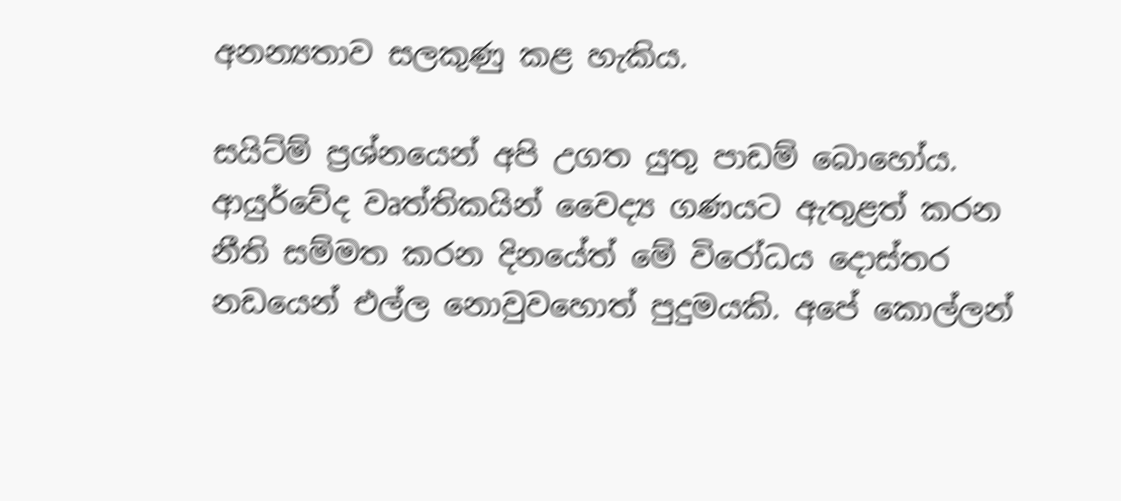අනන්‍යතාව සලකුණු කළ හැකිය.

සයිට්ම් ප්‍රශ්නයෙන් අපි උගත යුතු පාඩම් බොහෝය. ආයුර්වේද වෘත්තිකයින් වෛද්‍ය ගණයට ඇතුළත් කරන නීති සම්මත කරන දිනයේත් මේ විරෝධය දොස්තර නඩයෙන් එල්ල නොවුවහොත් පුදුමයකි. අපේ කොල්ලන්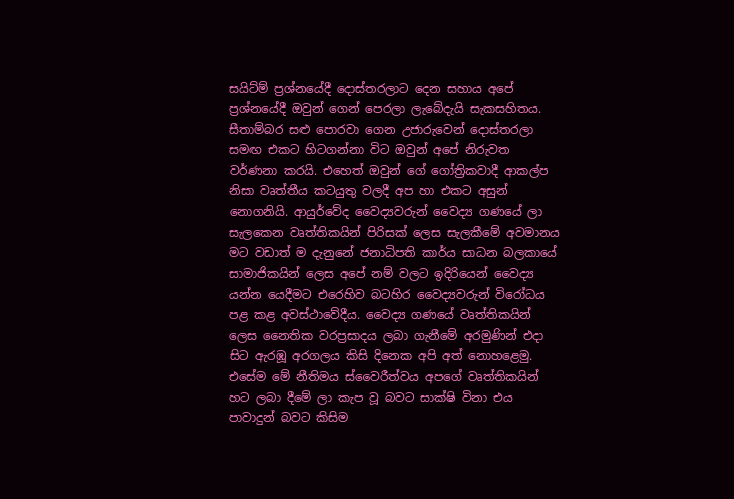සයිට්ම් ප්‍රශ්නයේදී දොස්තරලාට දෙන සහාය අපේ ප්‍රශ්නයේදී ඔවුන් ගෙන් පෙරලා ලැබේදැයි සැකසහිතය. සීතාම්බර සළු පොරවා ගෙන උජාරුවෙන් දොස්තරලා සමඟ එකට හිටගන්නා විට ඔවුන් අපේ නිරුවත වර්ණනා කරයි. එහෙත් ඔවුන් ගේ ගෝත්‍රිකවාදී ආකල්ප නිසා වෘත්තීය කටයුතු වලදී අප හා එකට අසුන් නොගනියි. ආයුර්වේද වෛද්‍යවරුන් වෛද්‍ය ගණයේ ලා සැලකෙන වෘත්තිකයින් පිරිසක් ලෙස සැලකීමේ අවමානය මට වඩාත් ම දැනුනේ ජනාධිපති කාර්ය සාධන බලකායේ සාමාජිකයින් ලෙස අපේ නම් වලට ඉදිරියෙන් වෛද්‍ය යන්න යෙදීමට එරෙහිව බටහිර වෛද්‍යවරුන් විරෝධය පළ කළ අවස්ථාවේදීය. වෛද්‍ය ගණයේ වෘත්තිකයින් ලෙස නෛතික වරප්‍රසාදය ලබා ගැනීමේ අරමුණින් එදා සිට ඇරඹූ අරගලය කිසි දිනෙක අපි අත් නොහළෙමු. එසේම මේ නීතිමය ස්වෛරීත්වය අපගේ වෘත්තිකයින් හට ලබා දීමේ ලා කැප වූ බවට සාක්ෂි විනා එය පාවාදුන් බවට කිසිම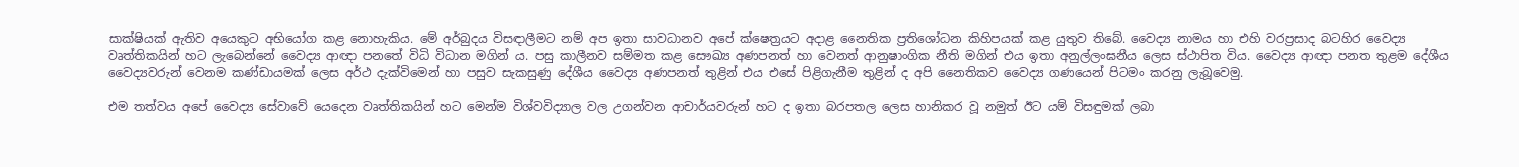සාක්ෂියක් ඇතිව අයෙකුට අභියෝග කළ නොහැකිය. මේ අර්බුදය විසඳාලීමට නම් අප ඉතා සාවධානව අපේ ක්ෂෙත්‍රයට අදාළ නෛතික ප්‍රතිශෝධන කිහිපයක් කළ යුතුව තිබේ. වෛද්‍ය නාමය හා එහි වරප්‍රසාද බටහිර වෛද්‍ය වෘත්තිකයින් හට ලැබෙන්නේ වෛද්‍ය ආඥා පනතේ විධි විධාන මගින් ය. පසු කාලීනව සම්මත කළ සෞඛ්‍ය අණපනත් හා වෙනත් ආනුෂාංගික නීති මගින් එය ඉතා අනුල්ලංඝනීය ලෙස ස්ථාපිත විය. වෛද්‍ය ආඥා පනත තුළම දේශීය වෛද්‍යවරුන් වෙනම කණ්ඩායමක් ලෙස අර්ථ දැක්විමෙන් හා පසුව සැකසුණු දේශීය වෛද්‍ය අණපනත් තුළින් එය එසේ පිළිගැනීම තුළින් ද අපි නෛතිකව වෛද්‍ය ගණයෙන් පිටමං කරනු ලැබූවෙමු.

එම තත්වය අපේ වෛද්‍ය සේවාවේ යෙදෙන වෘත්‍තිකයින් හට මෙන්ම විශ්වවිද්‍යාල වල උගන්වන ආචාර්යවරුන් හට ද ඉතා බරපතල ලෙස හානිකර වූ නමුත් ඊට යම් විසඳුමක් ලබා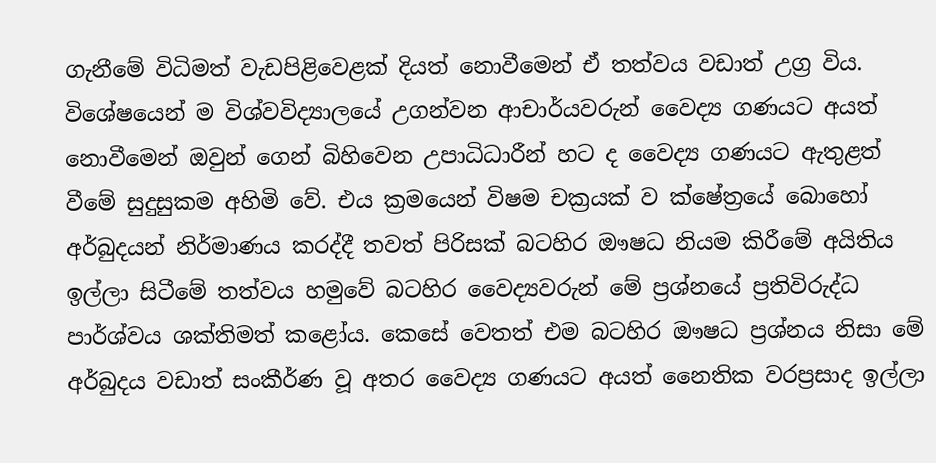ගැනීමේ විධිමත් වැඩපිළිවෙළක් දියත් නොවීමෙන් ඒ තත්වය වඩාත් උග්‍ර විය. විශේෂයෙන් ම විශ්වවිද්‍යාලයේ උගන්වන ආචාර්යවරුන් වෛද්‍ය ගණයට අයත් නොවීමෙන් ඔවුන් ගෙන් බිහිවෙන උපාධිධාරීන් හට ද වෛද්‍ය ගණයට ඇතුළත් වීමේ සුදුසුකම අහිමි වේ. එය ක්‍රමයෙන් විෂම චක්‍රයක් ව ක්ෂේත්‍රයේ බොහෝ අර්බුදයන් නිර්මාණය කරද්දී තවත් පිරිසක් බටහිර ඖෂධ නියම කිරීමේ අයිතිය ඉල්ලා සිටීමේ තත්වය හමුවේ බටහිර වෛද්‍යවරුන් මේ ප්‍රශ්නයේ ප්‍රතිවිරුද්ධ පාර්ශ්වය ශක්තිමත් කළෝය. කෙසේ වෙතත් එම බටහිර ඖෂධ ප්‍රශ්නය නිසා මේ අර්බුදය වඩාත් සංකීර්ණ වූ අතර වෛද්‍ය ගණයට අයත් නෛතික වරප්‍රසාද ඉල්ලා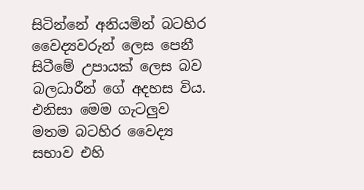සිටින්නේ අනියමින් බටහිර වෛද්‍යවරුන් ලෙස පෙනී සිටීමේ උපායක් ලෙස බව බලධාරීන් ගේ අදහස විය. එනිසා මෙම ගැටලුව මතම බටහිර වෛද්‍ය සභාව එහි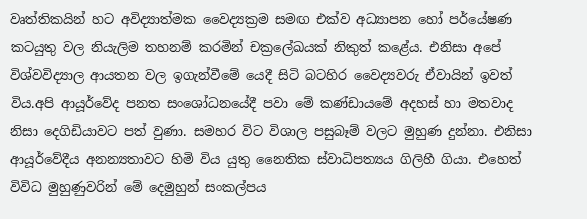වෘත්තිකයින් හට අවිද්‍යාත්මක වෛද්‍යක්‍රම සමඟ එක්ව අධ්‍යාපන හෝ පර්යේෂණ කටයුතු වල නියැලිම තහනම් කරමින් චක්‍රලේඛයක් නිකුත් කළේය. එනිසා අපේ විශ්වවිද්‍යාල ආයතන වල ඉගැන්වීමේ යෙදී සිටි බටහිර වෛද්‍යවරු ඒවායින් ඉවත් විය.අපි ආයූර්වේද පනත සංශෝධනයේදී පවා මේ කණ්ඩායමේ අදහස් හා මතවාද නිසා දෙගිඩියාවට පත් වුණා. සමහර විට විශාල පසුබෑම් වලට මුහුණ දුන්නා. එනිසා ආයූර්වේදීය අනන්‍යතාවට හිමි විය යුතු නෛතික ස්වාධිපත්‍යය ගිලිහී ගියා. එහෙත් විවිධ මුහුණුවරින් මේ දෙමුහුන් සංකල්පය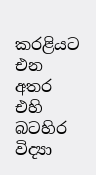කරළියට එන අතර එහි බටහිර විද්‍යා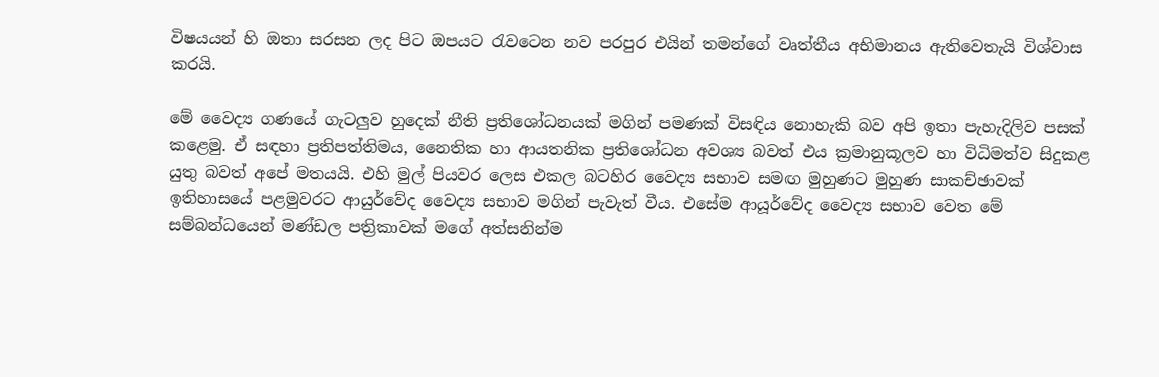විෂයයන් හි ඔතා සරසන ලද පිට ඔපයට රැවටෙන නව පරපුර එයින් තමන්ගේ වෘත්තීය අභිමානය ඇතිවෙතැයි විශ්වාස කරයි.

මේ වෛද්‍ය ගණයේ ගැටලුව හුදෙක් නීති ප්‍රතිශෝධනයක් මගින් පමණක් විසඳිය නොහැකි බව අපි ඉතා පැහැදිලිව පසක් කළෙමු. ඒ සඳහා ප්‍රතිපත්‍තිමය, නෛතික හා ආයතනික ප්‍රතිශෝධන අවශ්‍ය බවත් එය ක්‍රමානුකූලව හා විධිමත්ව සිදුකළ යුතු බවත් අපේ මතයයි. එහි මුල් පියවර ලෙස එකල බටහිර වෛද්‍ය සභාව සමඟ මුහුණට මුහුණ සාකච්ඡාවක් ඉතිහාසයේ පළමුවරට ආයුර්වේද වෛද්‍ය සභාව මගින් පැවැත් වීය. එසේම ආයූර්වේද වෛද්‍ය සභාව වෙත මේ සම්බන්ධයෙන් මණ්ඩල පත්‍රිකාවක් මගේ අත්සනින්ම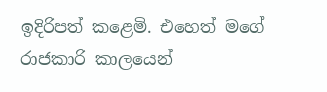ඉදිරිපත් කළෙමි. එහෙත් මගේ රාජකාරි කාලයෙන්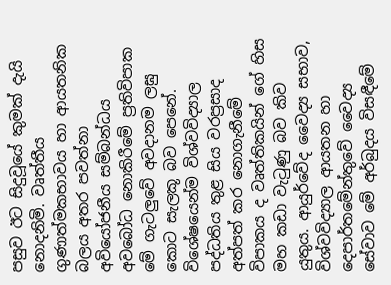පසුව ඊට සිදුවූයේ කුමක් දැයි නොදනිමි. වෘත්තීය ගුණාත්මකභාවය හා ආයතනික බලය අතර පවත්නා අවියෝජනීය සම්බන්ධය අවබෝධ නොකිරීමේ ප්‍රතිවිපාක මේ ගැටලුවේ අවදානම ලඝු කොට සැලකූ බව පෙනේ. විශේෂයෙන්ම විශ්වවිද්‍යාල පද්ධතිය තුළ සිය වරප්‍රසාද අත්පත් කර නොගැනීමේ විපාකය ද වෘත්තිකයින් ගේ හිස මහ කඩා වැටුණු බව කිව යුතුය. ආයුර්වේද වෛද්‍ය සභාව, විශ්වවිද්‍යාල ආයතන හා දෙපා‍ර්තමේන්තුවේ වෛද්‍ය සේවාව මේ අර්බුදය විසඳීමේ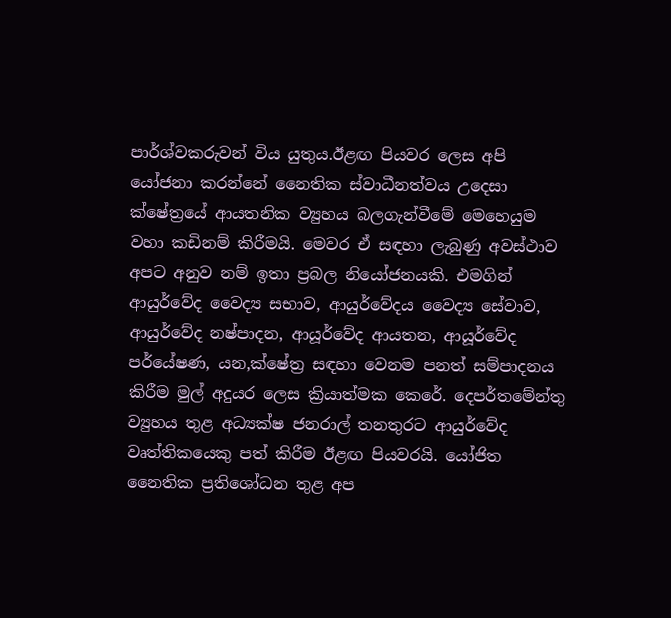පාර්ශ්වකරුවන් විය යුතුය.ඊළඟ පියවර ලෙස අපි යෝජනා කරන්නේ නෛතික ස්වාධීනත්වය උදෙසා ක්ෂේත්‍රයේ ආයතනික ව්‍යුහය බලගැන්වීමේ මෙහෙයුම වහා කඩිනම් කිරීමයි. මෙවර ඒ සඳහා ලැබුණු අවස්ථාව අපට අනුව නම් ඉතා ප්‍රබල නියෝජනයකි. එමගින් ආයුර්වේද වෛද්‍ය සභාව, ආයුර්වේදය වෛද්‍ය සේවාව, ආයුර්වේද නෂ්පාදන, ආයූර්වේද ආයතන, ආයූර්වේද පර්යේෂණ, යන,ක්ෂේත්‍ර සඳහා වෙනම පනත් සම්පාදනය කිරීම මුල් අදුයර ලෙස ක්‍රියාත්මක කෙරේ. දෙපර්තමේන්තු ව්‍යුහය තුළ අධ්‍යක්ෂ ජනරාල් තනතුරට ආයුර්වේද වෘත්තිකයෙකු පත් කිරීම ඊළඟ පියවරයි. යෝජිත නෛතික ප්‍රතිශෝධන තුළ අප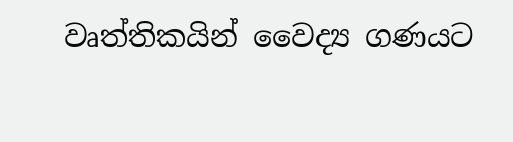වෘත්තිකයින් වෛද්‍ය ගණයට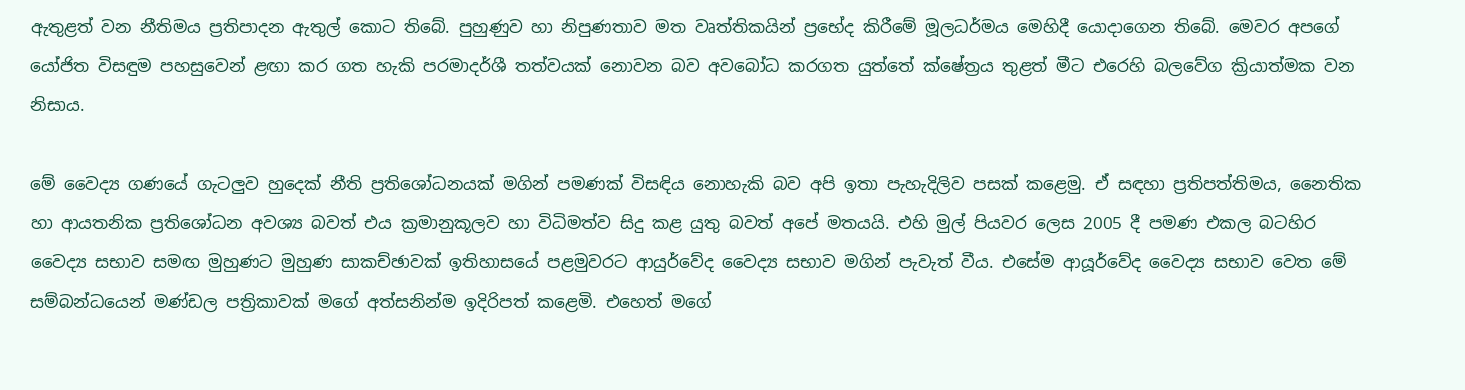ඇතුළත් වන නීතිමය ප්‍රතිපාදන ඇතුල් කොට තිබේ. පුහුණුව හා නිපුණතාව මත වෘත්තිකයින් ප්‍රභේද කිරීමේ මූලධර්මය මෙහිදී යොදාගෙන තිබේ. මෙවර අපගේ යෝජිත විසඳුම පහසුවෙන් ළඟා කර ගත හැකි පරමාදර්ශී තත්වයක් නොවන බව අවබෝධ කරගත යුත්තේ ක්ෂේත්‍රය තුළත් මීට එරෙහි බලවේග ක්‍රියාත්මක වන නිසාය.

මේ වෛද්‍ය ගණයේ ගැටලුව හුදෙක් නීති ප්‍රතිශෝධනයක් මගින් පමණක් විසඳිය නොහැකි බව අපි ඉතා පැහැදිලිව පසක් කළෙමු. ඒ සඳහා ප්‍රතිපත්‍තිමය, නෛතික හා ආයතනික ප්‍රතිශෝධන අවශ්‍ය බවත් එය ක්‍රමානුකූලව හා විධිමත්ව සිදු කළ යුතු බවත් අපේ මතයයි. එහි මුල් පියවර ලෙස 2005 දී පමණ එකල බටහිර වෛද්‍ය සභාව සමඟ මුහුණට මුහුණ සාකච්ඡාවක් ඉතිහාසයේ පළමුවරට ආයුර්වේද වෛද්‍ය සභාව මගින් පැවැත් වීය. එසේම ආයූර්වේද වෛද්‍ය සභාව වෙත මේ සම්බන්ධයෙන් මණ්ඩල පත්‍රිකාවක් මගේ අත්සනින්ම ඉදිරිපත් කළෙමි. එහෙත් මගේ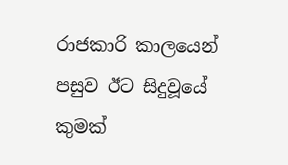රාජකාරි කාලයෙන් පසුව ඊට සිදුවූයේ කුමක්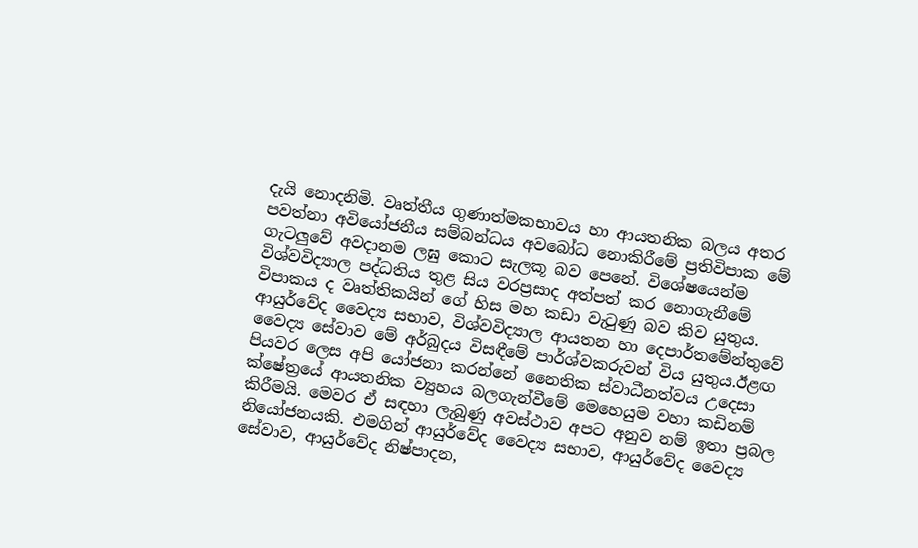දැයි නොදනිමි. වෘත්තීය ගුණාත්මකභාවය හා ආයතනික බලය අතර පවත්නා අවියෝජනීය සම්බන්ධය අවබෝධ නොකිරීමේ ප්‍රතිවිපාක මේ ගැටලුවේ අවදානම ලඝු කොට සැලකූ බව පෙනේ. විශේෂයෙන්ම විශ්වවිද්‍යාල පද්ධතිය තුළ සිය වරප්‍රසාද අත්පත් කර නොගැනීමේ විපාකය ද වෘත්තිකයින් ගේ හිස මහ කඩා වැටුණු බව කිව යුතුය. ආයුර්වේද වෛද්‍ය සභාව, විශ්වවිද්‍යාල ආයතන හා දෙපා‍ර්තමේන්තුවේ වෛද්‍ය සේවාව මේ අර්බුදය විසඳීමේ පාර්ශ්වකරුවන් විය යුතුය.ඊළඟ පියවර ලෙස අපි යෝජනා කරන්නේ නෛතික ස්වාධීනත්වය උදෙසා ක්ෂේත්‍රයේ ආයතනික ව්‍යුහය බලගැන්වීමේ මෙහෙයුම වහා කඩිනම් කිරීමයි. මෙවර ඒ සඳහා ලැබුණු අවස්ථාව අපට අනුව නම් ඉතා ප්‍රබල නියෝජනයකි. එමගින් ආයුර්වේද වෛද්‍ය සභාව, ආයුර්වේද වෛද්‍ය සේවාව, ආයුර්වේද නිෂ්පාදන,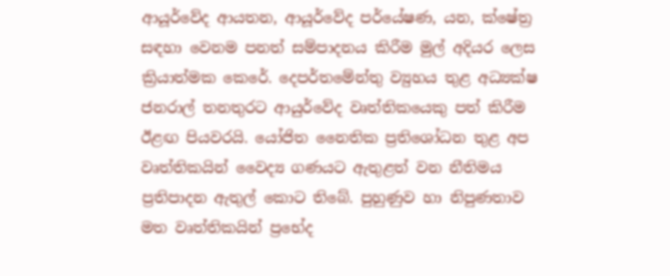ආයූර්වේද ආයතන, ආයූර්වේද පර්යේෂණ, යන, ක්ෂේත්‍ර සඳහා වෙනම පනත් සම්පාදනය කිරීම මුල් අදියර ලෙස ක්‍රියාත්මක කෙරේ. දෙපර්තමේන්තු ව්‍යුහය තුළ අධ්‍යක්ෂ ජනරාල් තනතුරට ආයුර්වේද වෘත්තිකයෙකු පත් කිරීම ඊළඟ පියවරයි. යෝජිත නෛතික ප්‍රතිශෝධන තුළ අප වෘත්තිකයින් වෛද්‍ය ගණයට ඇතුළත් වන නීතිමය ප්‍රතිපාදන ඇතුල් කොට තිබේ. පුහුණුව හා නිපුණතාව මත වෘත්තිකයින් ප්‍රභේද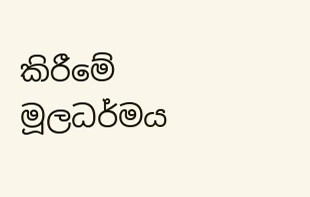කිරීමේ මූලධර්මය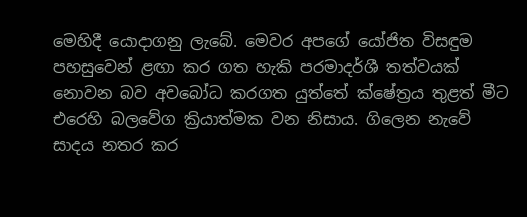මෙහිදී යොදාගනු ලැබේ. මෙවර අපගේ යෝජිත විසඳුම පහසුවෙන් ළඟා කර ගත හැකි පරමාදර්ශී තත්වයක් නොවන බව අවබෝධ කරගත යුත්තේ ක්ෂේත්‍රය තුළත් මීට එරෙහි බලවේග ක්‍රියාත්මක වන නිසාය. ගිලෙන නැවේ සාදය නතර කර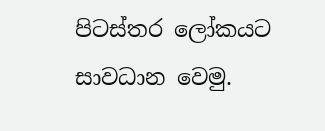පිටස්තර ලෝකයට සාවධාන වෙමු.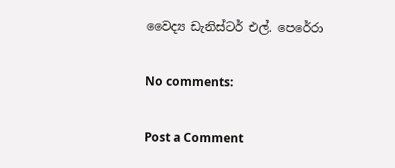වෛද්‍ය ඩැනිස්ටර් එල්. පෙරේරා

No comments:

Post a Comment